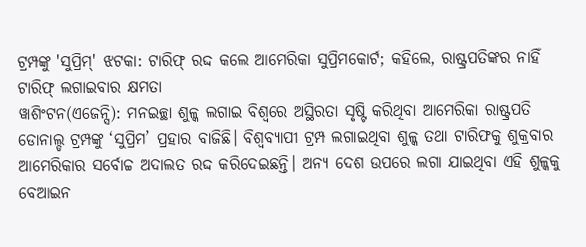ଟ୍ରମ୍ପଙ୍କୁ 'ସୁପ୍ରିମ୍' ଝଟକା: ଟାରିଫ୍ ରଦ୍ଦ କଲେ ଆମେରିକା ସୁପ୍ରିମକୋର୍ଟ; କହିଲେ, ରାଷ୍ଟ୍ରପତିଙ୍କର ନାହିଁ ଟାରିଫ୍ ଲଗାଇବାର କ୍ଷମତା
ୱାଶିଂଟନ(ଏଜେନ୍ସି): ମନଇଚ୍ଛା ଶୁଳ୍କ ଲଗାଇ ବିଶ୍ବରେ ଅସ୍ଥିରତା ସୃଷ୍ଟି କରିଥିବା ଆମେରିକା ରାଷ୍ଟ୍ରପତି ଡୋନାଲ୍ଡ ଟ୍ରମ୍ପଙ୍କୁ ‘ସୁପ୍ରିମ’ ପ୍ରହାର ବାଜିଛି। ବିଶ୍ବବ୍ୟାପୀ ଟ୍ରମ୍ପ ଲଗାଇଥିବା ଶୁଳ୍କ ତଥା ଟାରିଫକୁ ଶୁକ୍ରବାର ଆମେରିକାର ସର୍ବୋଚ୍ଚ ଅଦାଲତ ରଦ୍ଦ କରିଦେଇଛନ୍ତି। ଅନ୍ୟ ଦେଶ ଉପରେ ଲଗା ଯାଇଥିବା ଏହି ଶୁଳ୍କକୁ ବେଆଇନ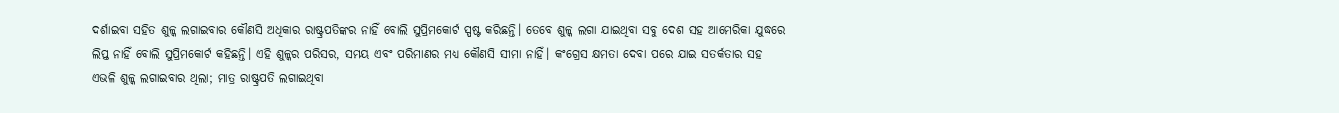ଦର୍ଶାଇବା ସହିତ ଶୁଳ୍କ ଲଗାଇବାର କୌଣସି ଅଧିକାର ରାଷ୍ଟ୍ରପତିଙ୍କର ନାହିଁ ବୋଲି ସୁପ୍ରିମକୋର୍ଟ ସ୍ପଷ୍ଟ କରିଛନ୍ତି। ତେବେ ଶୁଳ୍କ ଲଗା ଯାଇଥିବା ସବୁ ଦେଶ ସହ ଆମେରିକା ଯୁଦ୍ଧରେ ଲିପ୍ତ ନାହିଁ ବୋଲି ସୁପ୍ରିମକୋର୍ଟ କହିଛନ୍ତି। ଏହି ଶୁଳ୍କର ପରିସର, ସମୟ ଏବଂ ପରିମାଣର ମଧ୍ୟ କୌଣସି ସୀମା ନାହିଁ। କଂଗ୍ରେସ କ୍ଷମତା ଦେବା ପରେ ଯାଇ ସତର୍କତାର ସହ ଏଭଳି ଶୁଳ୍କ ଲଗାଇବାର ଥିଲା; ମାତ୍ର ରାଷ୍ଟ୍ରପତି ଲଗାଇଥିବା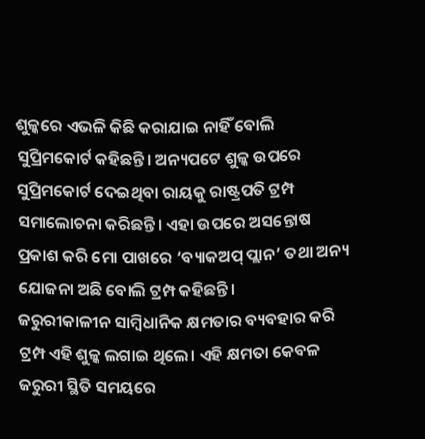ଶୁଳ୍କରେ ଏଭଳି କିଛି କରାଯାଇ ନାହିଁ ବୋଲି ସୁପ୍ରିମକୋର୍ଟ କହିଛନ୍ତି। ଅନ୍ୟପଟେ ଶୁଳ୍କ ଉପରେ ସୁପ୍ରିମକୋର୍ଟ ଦେଇଥିବା ରାୟକୁ ରାଷ୍ଟ୍ରପତି ଟ୍ରମ୍ପ ସମାଲୋଚନା କରିଛନ୍ତି। ଏହା ଉପରେ ଅସନ୍ତୋଷ ପ୍ରକାଶ କରି ମୋ ପାଖରେ ‘ବ୍ୟାକଅପ୍ ପ୍ଲାନ’ ତଥା ଅନ୍ୟ ଯୋଜନା ଅଛି ବୋଲି ଟ୍ରମ୍ପ କହିଛନ୍ତି।
ଜରୁରୀକାଳୀନ ସାମ୍ବିଧାନିକ କ୍ଷମତାର ବ୍ୟବହାର କରି ଟ୍ରମ୍ପ ଏହି ଶୁଳ୍କ ଲଗାଇ ଥିଲେ। ଏହି କ୍ଷମତା କେବଳ ଜରୁରୀ ସ୍ଥିତି ସମୟରେ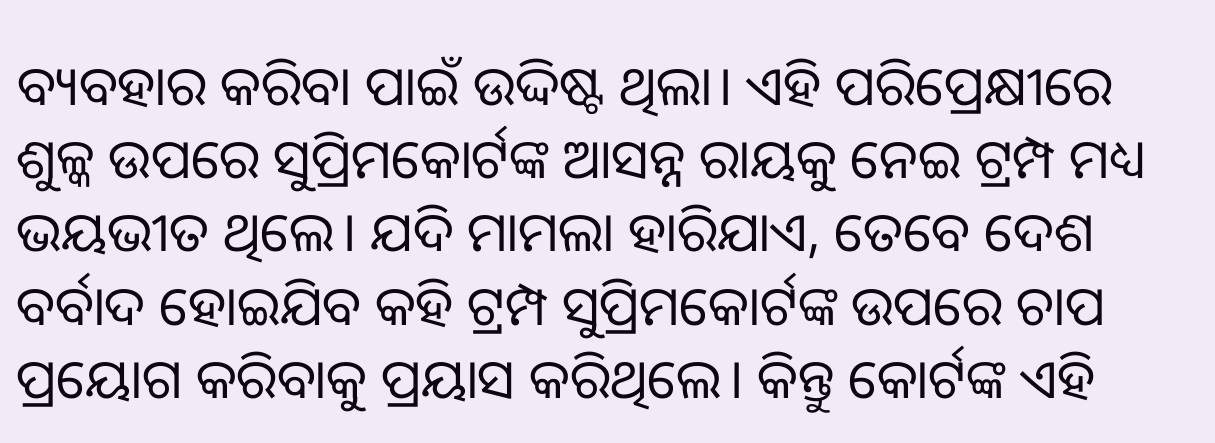ବ୍ୟବହାର କରିବା ପାଇଁ ଉଦ୍ଦିଷ୍ଟ ଥିଲା। ଏହି ପରିପ୍ରେକ୍ଷୀରେ ଶୁଳ୍କ ଉପରେ ସୁପ୍ରିମକୋର୍ଟଙ୍କ ଆସନ୍ନ ରାୟକୁ ନେଇ ଟ୍ରମ୍ପ ମଧ୍ୟ ଭୟଭୀତ ଥିଲେ। ଯଦି ମାମଲା ହାରିଯାଏ, ତେବେ ଦେଶ ବର୍ବାଦ ହୋଇଯିବ କହି ଟ୍ରମ୍ପ ସୁପ୍ରିମକୋର୍ଟଙ୍କ ଉପରେ ଚାପ ପ୍ରୟୋଗ କରିବାକୁ ପ୍ରୟାସ କରିଥିଲେ। କିନ୍ତୁ କୋର୍ଟଙ୍କ ଏହି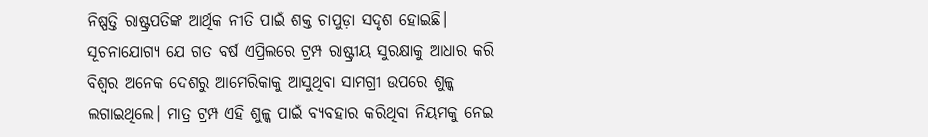ନିଷ୍ପତ୍ତି ରାଷ୍ଟ୍ରପତିଙ୍କ ଆର୍ଥିକ ନୀତି ପାଇଁ ଶକ୍ତ ଚାପୁଡ଼ା ସଦୃଶ ହୋଇଛି।
ସୂଚନାଯୋଗ୍ୟ ଯେ ଗତ ବର୍ଷ ଏପ୍ରିଲରେ ଟ୍ରମ୍ପ ରାଷ୍ଟ୍ରୀୟ ସୁରକ୍ଷାକୁ ଆଧାର କରି ବିଶ୍ବର ଅନେକ ଦେଶରୁ ଆମେରିକାକୁ ଆସୁଥିବା ସାମଗ୍ରୀ ଉପରେ ଶୁଳ୍କ ଲଗାଇଥିଲେ। ମାତ୍ର ଟ୍ରମ୍ପ ଏହି ଶୁଳ୍କ ପାଇଁ ବ୍ୟବହାର କରିଥିବା ନିୟମକୁ ନେଇ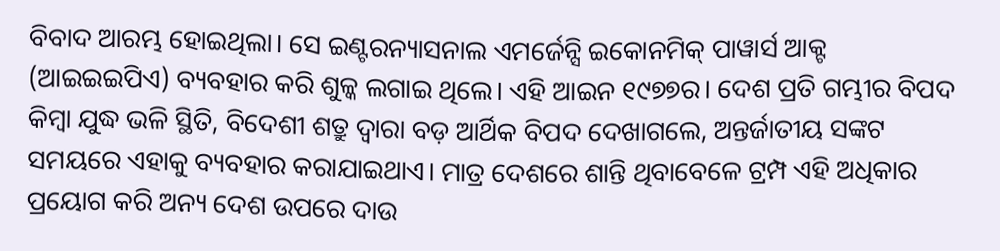ବିବାଦ ଆରମ୍ଭ ହୋଇଥିଲା। ସେ ଇଣ୍ଟରନ୍ୟାସନାଲ ଏମର୍ଜେନ୍ସି ଇକୋନମିକ୍ ପାୱାର୍ସ ଆକ୍ଟ (ଆଇଇଇପିଏ) ବ୍ୟବହାର କରି ଶୁଳ୍କ ଲଗାଇ ଥିଲେ। ଏହି ଆଇନ ୧୯୭୭ର। ଦେଶ ପ୍ରତି ଗମ୍ଭୀର ବିପଦ କିମ୍ବା ଯୁଦ୍ଧ ଭଳି ସ୍ଥିତି, ବିଦେଶୀ ଶତ୍ରୁ ଦ୍ବାରା ବଡ଼ ଆର୍ଥିକ ବିପଦ ଦେଖାଗଲେ, ଅନ୍ତର୍ଜାତୀୟ ସଙ୍କଟ ସମୟରେ ଏହାକୁ ବ୍ୟବହାର କରାଯାଇଥାଏ। ମାତ୍ର ଦେଶରେ ଶାନ୍ତି ଥିବାବେଳେ ଟ୍ରମ୍ପ ଏହି ଅଧିକାର ପ୍ରୟୋଗ କରି ଅନ୍ୟ ଦେଶ ଉପରେ ଦାଉ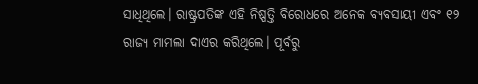ସାଧିଥିଲେ। ରାଷ୍ଟ୍ରପତିଙ୍କ ଏହି ନିଷ୍ପତ୍ତି ବିରୋଧରେ ଅନେକ ବ୍ୟବସାୟୀ ଏବଂ ୧୨ ରାଜ୍ୟ ମାମଲା ଦାଏର କରିଥିଲେ। ପୂର୍ବରୁ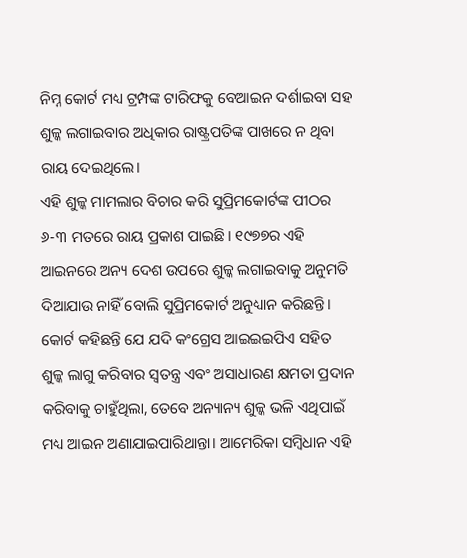ନିମ୍ନ କୋର୍ଟ ମଧ୍ୟ ଟ୍ରମ୍ପଙ୍କ ଟାରିଫକୁ ବେଆଇନ ଦର୍ଶାଇବା ସହ ଶୁଳ୍କ ଲଗାଇବାର ଅଧିକାର ରାଷ୍ଟ୍ରପତିଙ୍କ ପାଖରେ ନ ଥିବା ରାୟ ଦେଇଥିଲେ।
ଏହି ଶୁଳ୍କ ମାମଲାର ବିଚାର କରି ସୁପ୍ରିମକୋର୍ଟଙ୍କ ପୀଠର ୬-୩ ମତରେ ରାୟ ପ୍ରକାଶ ପାଇଛି। ୧୯୭୭ର ଏହି ଆଇନରେ ଅନ୍ୟ ଦେଶ ଉପରେ ଶୁଳ୍କ ଲଗାଇବାକୁ ଅନୁମତି ଦିଆଯାଉ ନାହିଁ ବୋଲି ସୁପ୍ରିମକୋର୍ଟ ଅନୁଧ୍ୟାନ କରିଛନ୍ତି। କୋର୍ଟ କହିଛନ୍ତି ଯେ ଯଦି କଂଗ୍ରେସ ଆଇଇଇପିଏ ସହିତ ଶୁଳ୍କ ଲାଗୁ କରିବାର ସ୍ବତନ୍ତ୍ର ଏବଂ ଅସାଧାରଣ କ୍ଷମତା ପ୍ରଦାନ କରିବାକୁ ଚାହୁଁଥିଲା, ତେବେ ଅନ୍ୟାନ୍ୟ ଶୁଳ୍କ ଭଳି ଏଥିପାଇଁ ମଧ୍ୟ ଆଇନ ଅଣାଯାଇପାରିଥାନ୍ତା। ଆମେରିକା ସମ୍ବିଧାନ ଏହି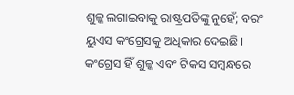ଶୁଳ୍କ ଲଗାଇବାକୁ ରାଷ୍ଟ୍ରପତିଙ୍କୁ ନୁହେଁ; ବରଂ ୟୁଏସ କଂଗ୍ରେସକୁ ଅଧିକାର ଦେଇଛି। କଂଗ୍ରେସ ହିଁ ଶୁଳ୍କ ଏବଂ ଟିକସ ସମ୍ବନ୍ଧରେ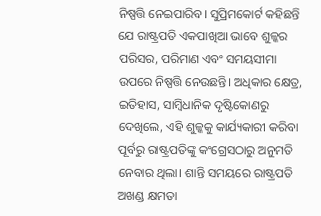ନିଷ୍ପତ୍ତି ନେଇପାରିବ। ସୁପ୍ରିମକୋର୍ଟ କହିଛନ୍ତି ଯେ ରାଷ୍ଟ୍ରପତି ଏକପାଖିଆ ଭାବେ ଶୁଳ୍କର ପରିସର, ପରିମାଣ ଏବଂ ସମୟସୀମା ଉପରେ ନିଷ୍ପତ୍ତି ନେଉଛନ୍ତି। ଅଧିକାର କ୍ଷେତ୍ର, ଇତିହାସ, ସାମ୍ବିଧାନିକ ଦୃଷ୍ଟିକୋଣରୁ ଦେଖିଲେ, ଏହି ଶୁଳ୍କକୁ କାର୍ଯ୍ୟକାରୀ କରିବା ପୂର୍ବରୁ ରାଷ୍ଟ୍ରପତିଙ୍କୁ କଂଗ୍ରେସଠାରୁ ଅନୁମତି ନେବାର ଥିଲା। ଶାନ୍ତି ସମୟରେ ରାଷ୍ଟ୍ରପତି ଅଖଣ୍ଡ କ୍ଷମତା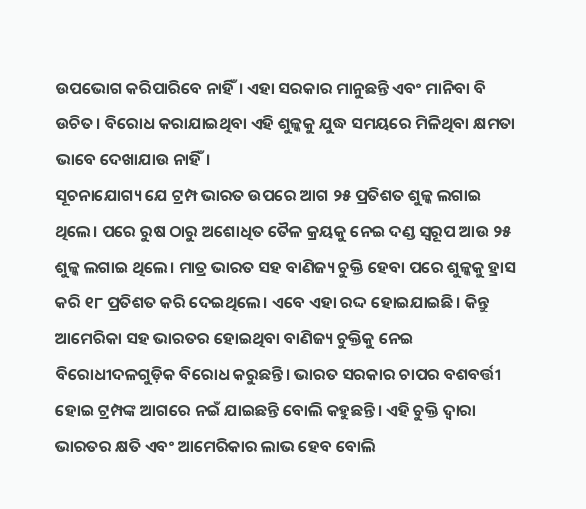ଉପଭୋଗ କରିପାରିବେ ନାହିଁ। ଏହା ସରକାର ମାନୁଛନ୍ତି ଏବଂ ମାନିବା ବି ଉଚିତ। ବିରୋଧ କରାଯାଇଥିବା ଏହି ଶୁଳ୍କକୁ ଯୁଦ୍ଧ ସମୟରେ ମିଳିଥିବା କ୍ଷମତା ଭାବେ ଦେଖାଯାଉ ନାହିଁ।
ସୂଚନାଯୋଗ୍ୟ ଯେ ଟ୍ରମ୍ପ ଭାରତ ଉପରେ ଆଗ ୨୫ ପ୍ରତିଶତ ଶୁଳ୍କ ଲଗାଇ ଥିଲେ। ପରେ ରୁଷ ଠାରୁ ଅଶୋଧିତ ତୈଳ କ୍ରୟକୁ ନେଇ ଦଣ୍ଡ ସ୍ବରୂପ ଆଉ ୨୫ ଶୁଳ୍କ ଲଗାଇ ଥିଲେ। ମାତ୍ର ଭାରତ ସହ ବାଣିଜ୍ୟ ଚୁକ୍ତି ହେବା ପରେ ଶୁଳ୍କକୁ ହ୍ରାସ କରି ୧୮ ପ୍ରତିଶତ କରି ଦେଇଥିଲେ। ଏବେ ଏହା ରଦ୍ଦ ହୋଇଯାଇଛି। କିନ୍ତୁ ଆମେରିକା ସହ ଭାରତର ହୋଇଥିବା ବାଣିଜ୍ୟ ଚୁକ୍ତିକୁ ନେଇ ବିରୋଧୀଦଳଗୁଡ଼ିକ ବିରୋଧ କରୁଛନ୍ତି। ଭାରତ ସରକାର ଚାପର ବଶବର୍ତ୍ତୀ ହୋଇ ଟ୍ରମ୍ପଙ୍କ ଆଗରେ ନଇଁ ଯାଇଛନ୍ତି ବୋଲି କହୁଛନ୍ତି। ଏହି ଚୁକ୍ତି ଦ୍ବାରା ଭାରତର କ୍ଷତି ଏବଂ ଆମେରିକାର ଲାଭ ହେବ ବୋଲି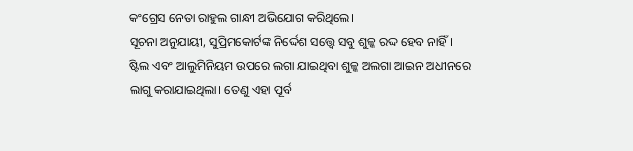କଂଗ୍ରେସ ନେତା ରାହୁଲ ଗାନ୍ଧୀ ଅଭିଯୋଗ କରିଥିଲେ।
ସୂଚନା ଅନୁଯାୟୀ, ସୁପ୍ରିମକୋର୍ଟଙ୍କ ନିର୍ଦ୍ଦେଶ ସତ୍ତ୍ବେ ସବୁ ଶୁଳ୍କ ରଦ୍ଦ ହେବ ନାହିଁ। ଷ୍ଟିଲ ଏବଂ ଆଲୁମିନିୟମ ଉପରେ ଲଗା ଯାଇଥିବା ଶୁଳ୍କ ଅଲଗା ଆଇନ ଅଧୀନରେ ଲାଗୁ କରାଯାଇଥିଲା। ତେଣୁ ଏହା ପୂର୍ବ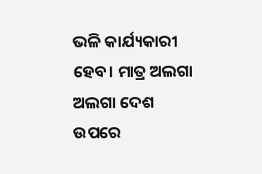ଭଳି କାର୍ଯ୍ୟକାରୀ ହେବ। ମାତ୍ର ଅଲଗା ଅଲଗା ଦେଶ ଉପରେ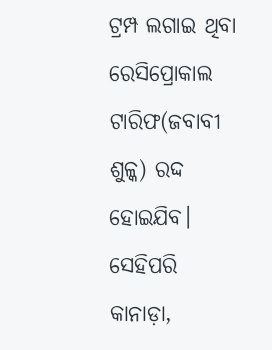ଟ୍ରମ୍ପ ଲଗାଇ ଥିବା ରେସିପ୍ରୋକାଲ ଟାରିଫ(ଜବାବୀ ଶୁଳ୍କ) ରଦ୍ଦ ହୋଇଯିବ। ସେହିପରି କାନାଡ଼ା,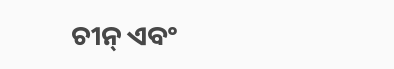ଚୀନ୍ ଏବଂ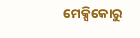ମେକ୍ସିକୋରୁ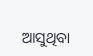ଆସୁଥିବା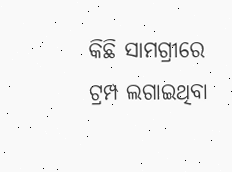କିଛି ସାମଗ୍ରୀରେ ଟ୍ରମ୍ପ ଲଗାଇଥିବା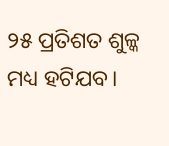୨୫ ପ୍ରତିଶତ ଶୁଳ୍କ ମଧ୍ୟ ହଟିଯବ।